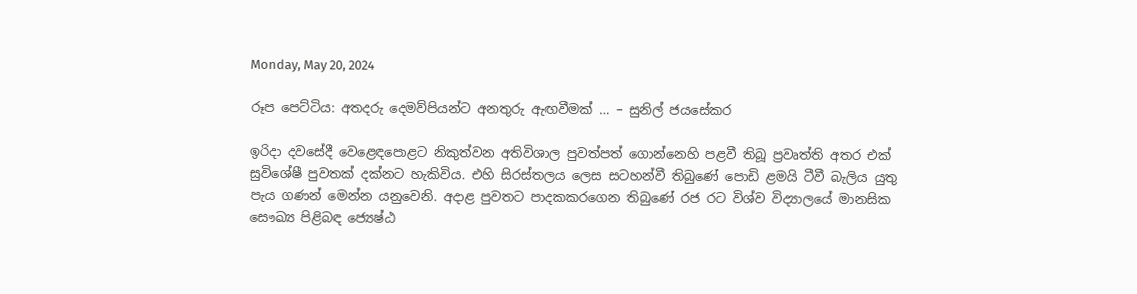Monday, May 20, 2024

රූප පෙට්ටිය: අතදරු දෙමව්පියන්ට අනතුරු ඇඟවීමක් … – සුනිල් ජයසේකර

ඉරිදා දවසේදී වෙළෙඳපොළට නිකුත්වන අතිවිශාල පුවත්පත් ගොන්නෙහි පළවී තිබූ ප්‍රවෘත්ති අතර එක් සුවිශේෂී පුවතක් දක්නට හැකිවිය. එහි සිරස්තලය ලෙස සටහන්වී තිබුණේ පොඩි ළමයි ටීවී බැලිය යුතු පැය ගණන් මෙන්න යනුවෙනි. අදාළ පුවතට පාදකකරගෙන තිබුණේ රජ රට විශ්ව විද්‍යාලයේ මානසික සෞඛ්‍ය පිළිබඳ ජ්‍යෙෂ්ඨ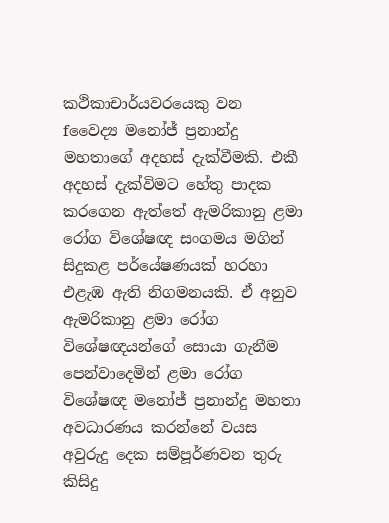කථිකාචාර්යවරයෙකු වන fවෛද්‍ය මනෝජ් ප්‍රනාන්දු මහතාගේ අදහස් දැක්වීමකි. එකී අදහස් දැක්විමට හේතු පාදක කරගෙන ඇත්තේ ඇමරිකානු ළමා රෝග විශේෂඥ සංගමය මගින් සිදුකළ පර්යේෂණයක් හරහා එළැඹ ඇති නිගමනයකි. ඒ අනුව ඇමරිකානු ළමා රෝග විශේෂඥයන්ගේ සොයා ගැනීම පෙන්වාදෙමින් ළමා රෝග විශේෂඥ මනෝජ් ප්‍රනාන්දු මහතා අවධාරණය කරන්නේ වයස අවුරුදු දෙක සම්පූර්ණවන තුරු කිසිදු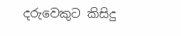දරුවෙකුට කිසිදු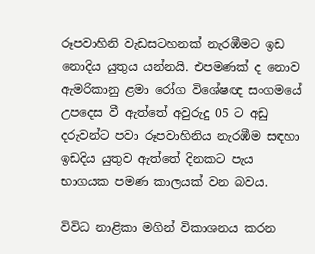රූපවාහිනි වැඩසටහනක් නැරඹීමට ඉඩ නොදිය යුතුය යන්නයි. එපමණක් ද නොව ඇමරිකානු ළමා රෝග විශේෂඥ සංගමයේ උපදෙස වී ඇත්තේ අවුරුදු 05 ට අඩු දරුවන්ට පවා රූපවාහිනිය නැරඹීම සඳහා ඉඩදිය යුතුව ඇත්තේ දිනකට පැය භාගයක පමණ කාලයක් වන බවය.

විවිධ නාළිකා මගින් විකාශනය කරන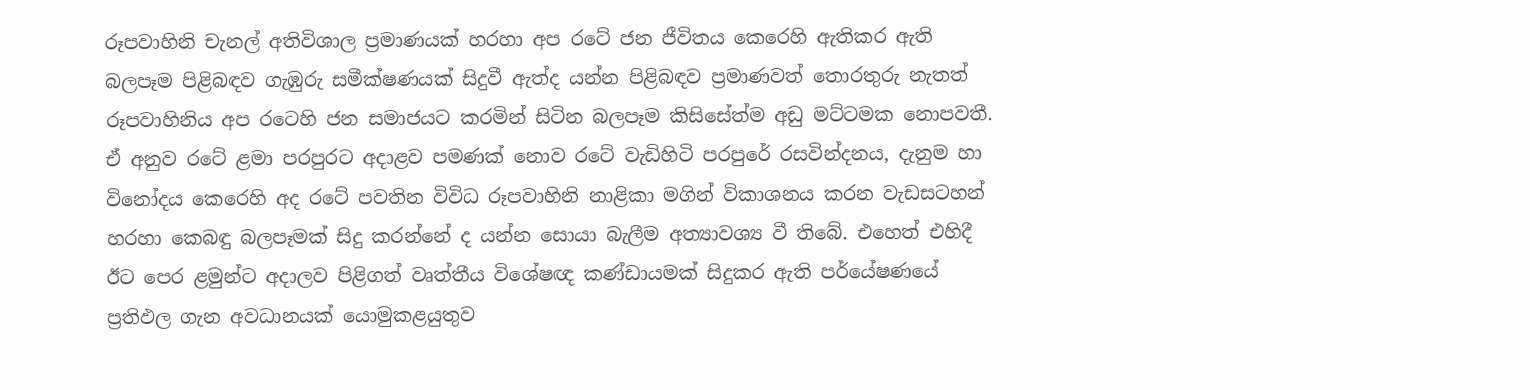රූපවාහිනි චැනල් අතිවිශාල ප්‍රමාණයක් හරහා අප රටේ ජන ජීවිතය කෙරෙහි ඇතිකර ඇති බලපෑම පිළිබඳව ගැඹුරු සමීක්ෂණයක් සිදුවී ඇත්ද යන්න පිළිබඳව ප්‍රමාණවත් තොරතුරු නැතත් රූපවාහිනිය අප රටෙහි ජන සමාජයට කරමින් සිටින බලපෑම කිසිසේත්ම අඩු මට්ටමක නොපවතී. ඒ අනුව රටේ ළමා පරපුරට අදාළව පමණක් නොව රටේ වැඩිහිටි පරපුරේ රසවින්දනය, දැනුම හා විනෝදය කෙරෙහි අද රටේ පවතින විවිධ රූපවාහිනි නාළිකා මගින් විකාශනය කරන වැඩසටහන් හරහා කෙබඳු බලපෑමක් සිදු කරන්නේ ද යන්න සොයා බැලීම අත්‍යාවශ්‍ය වී තිබේ. එහෙත් එහිදී ඊට පෙර ළමුන්ට අදාලව පිළිගත් වෘත්තීය විශේෂඥ කණ්ඩායමක් සිදුකර ඇති පර්යේෂණයේ ප්‍රතිඵල ගැන අවධානයක් යොමුකළයුතුව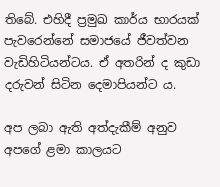තිබේ. එහිදී ප්‍රමුඛ කාර්ය භාරයක් පැවරෙන්නේ සමාජයේ ජීවත්වන වැඩිහිටියන්ටය. ඒ අතරින් ද කුඩා දරුවන් සිටින දෙමාපියන්ට ය.

අප ලබා ඇති අත්දැකීම් අනුව අපගේ ළමා කාලයට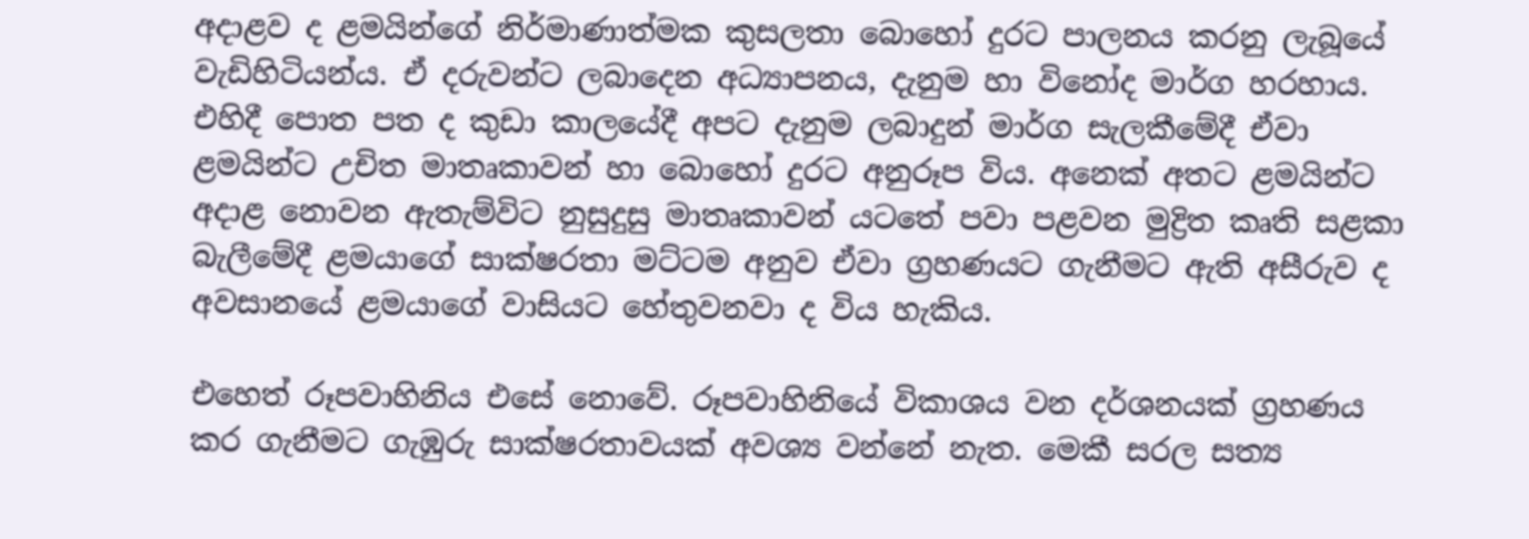අදාළව ද ළමයින්ගේ නිර්මාණාත්මක කුසලතා බොහෝ දුරට පාලනය කරනු ලැබූයේ වැඩිහිටියන්ය. ඒ දරුවන්ට ලබාදෙන අධ්‍යාපනය, දැනුම හා විනෝද මාර්ග හරහාය. එහිදී පොත පත ද කුඩා කාලයේදී අපට දැනුම ලබාදුන් මාර්ග සැලකීමේදී ඒවා ළමයින්ට උචිත මාතෘකාවන් හා බොහෝ දුරට අනුරූප විය. අනෙක් අතට ළමයින්ට අදාළ නොවන ඇතැම්විට නුසුදුසු මාතෘකාවන් යටතේ පවා පළවන මුද්‍රිත කෘති සළකා බැලීමේදී ළමයාගේ සාක්ෂරතා මට්ටම අනුව ඒවා ග්‍රහණයට ගැනීමට ඇති අසීරුව ද අවසානයේ ළමයාගේ වාසියට හේතුවනවා ද විය හැකිය.

එහෙත් රූපවාහිනිය එසේ නොවේ. රූපවාහිනියේ විකාශය වන දර්ශනයක් ග්‍රහණය කර ගැනීමට ගැඹුරු සාක්ෂරතාවයක් අවශ්‍ය වන්නේ නැත. මෙකී සරල සත්‍ය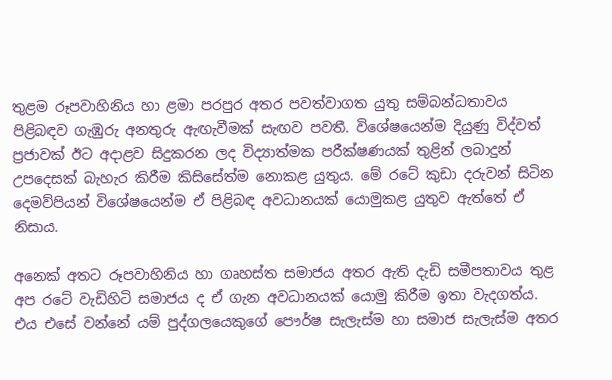තුළම රූපවාහිනිය හා ළමා පරපුර අතර පවත්වාගත යුතු සම්බන්ධතාවය පිළිබඳව ගැඹුරු අනතුරු ඇඟැවීමක් සැඟව පවතී. විශේෂයෙන්ම දියුණු විද්වත් ප්‍රජාවක් ඊට අදාළව සිදුකරන ලද විද්‍යාත්මක පරීක්ෂණයක් තුළින් ලබාදුන් උපදෙසක් බැහැර කිරීම කිසිසේත්ම නොකළ යුතුය. මේ රටේ කුඩා දරුවන් සිටින දෙමව්පියන් විශේෂයෙන්ම ඒ පිළිබඳ අවධානයක් යොමුකළ යුතුව ඇත්තේ ඒ නිසාය.

අනෙක් අතට රූපවාහිනිය හා ගෘහස්ත සමාජය අතර ඇති දැඩි සමීපතාවය තුළ අප රටේ වැඩිහිටි සමාජය ද ඒ ගැන අවධානයක් යොමු කිරීම ඉතා වැදගත්ය. එය එසේ වන්නේ යම් පුද්ගලයෙකුගේ පෞර්ෂ සැලැස්ම හා සමාජ සැලැස්ම අතර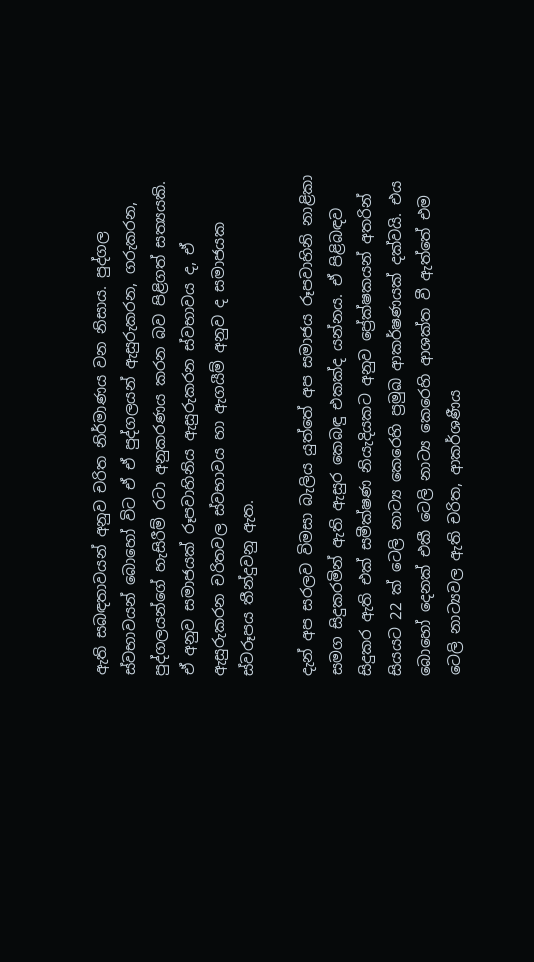ඇති සබඳතාවයන් අනුව චරිත නිර්මාණය වන නිසාය. පුද්ගල ස්වභාවයන් බොහෝ විට ඒ ඒ පුද්ගලයන් ඇසුරුකරන, ගරුකරන, පුද්ගලයන්ගේ හැසිරීම් රටා අනුකරණය කරන බව පිළිගත් සත්‍යයකි. ඒ අනුව සමාජයක් රූපවාහිනිය ඇසුරුකරන ස්වභාවය ද, ඒ ඇසුරුකරන චරිතවල ස්වභාවය හා ඇගයීම් අනුව ද සමාජයක ස්වරූපය තීන්දුවනු ඇත.

දැන් අප සරලව විමසා බැලිය යුත්තේ අප සමාජය රූපවාහිනි නාළිකා සමග සිදුකරමින් ඇති ඇසුර කෙබඳු එකක්ද යන්නය. ඒ පිළිබඳව සිදුකර ඇති එක් සමීක්ෂණ නියැදියකට අනුව ප්‍රේක්ෂකයන් අතරින් සියයට 22 ක් ටෙලි නාට්‍ය කෙරෙහි ප්‍රමුඛ ආකර්ෂණයක් දක්වයි. එය බොහෝ දෙනක් එකී ටෙලි නාට්‍ය කෙරෙහි ආශක්ත වී ඇත්තේ එම ටෙලි නාට්‍යවල ඇති චරිත, ආකර්ශණීය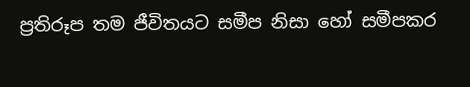ප්‍රතිරූප තම ජීවිතයට සමීප නිසා හෝ සමීපකර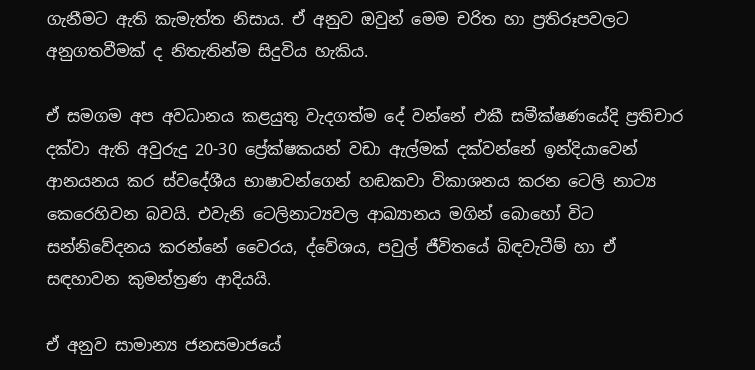ගැනීමට ඇති කැමැත්ත නිසාය. ඒ අනුව ඔවුන් මෙම චරිත හා ප්‍රතිරූපවලට අනුගතවීමක් ද නිතැතින්ම සිදුවිය හැකිය.

ඒ සමගම අප අවධානය කළයුතු වැදගත්ම දේ වන්නේ එකී සමීක්ෂණයේදි ප්‍රතිචාර දක්වා ඇති අවුරුදු 20-30 ප්‍රේක්ෂකයන් වඩා ඇල්මක් දක්වන්නේ ඉන්දියාවෙන් ආනයනය කර ස්වදේශීය භාෂාවන්ගෙන් හඬකවා විකාශනය කරන ටෙලි නාට්‍ය කෙරෙහිවන බවයි. එවැනි ටෙලිනාට්‍යවල ආඛ්‍යානය මගින් බොහෝ විට සන්නිවේදනය කරන්නේ වෛරය, ද්වේශය, පවුල් ජීවිතයේ බිඳවැටීම් හා ඒ සඳහාවන කුමන්ත්‍රණ ආදියයි.

ඒ අනුව සාමාන්‍ය ජනසමාජයේ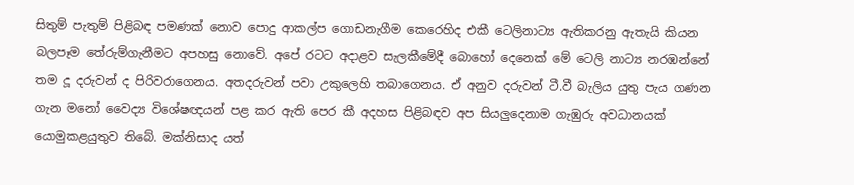සිතුම් පැතුම් පිළිබඳ පමණක් නොව පොදු ආකල්ප ගොඩනැගීම කෙරෙහිද එකී ටෙලිනාට්‍ය ඇතිකරනු ඇතැයි කියන බලපෑම තේරුම්ගැනීමට අපහසු නොවේ. අපේ රටට අදාළව සැලකීමේදී බොහෝ දෙනෙක් මේ ටෙලි නාට්‍ය නරඹන්නේ තම දූ දරුවන් ද පිරිවරාගෙනය. අතදරුවන් පවා උකුලෙහි තබාගෙනය. ඒ අනුව දරුවන් ටී.වී බැලිය යුතු පැය ගණන ගැන මනෝ වෛද්‍ය විශේෂඥයන් පළ කර ඇති පෙර කී අදහස පිළිබඳව අප සියලුදෙනාම ගැඹුරු අවධානයක් යොමුකළයුතුව තිබේ. මක්නිසාද යත්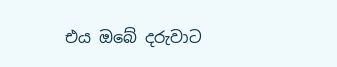එය ඔබේ දරුවාට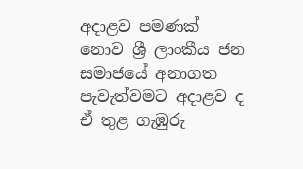අදාළව පමණක් නොව ශ්‍රී ලාංකීය ජන සමාජයේ අනාගත පැවැත්වමට අදාළව ද ඒ තුළ ගැඹුරු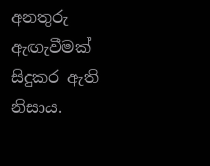අනතුරු ඇඟැවීමක් සිදුකර ඇති නිසාය.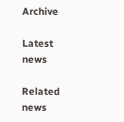Archive

Latest news

Related news